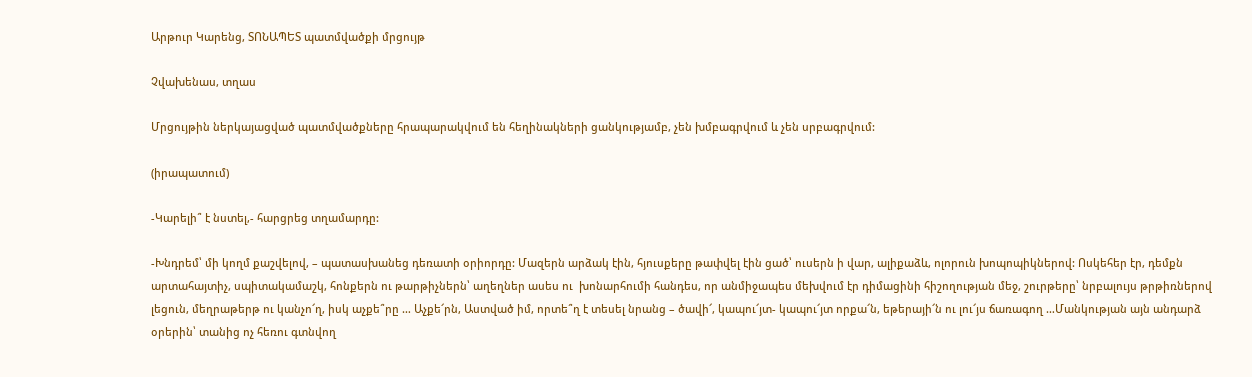Արթուր Կարենց, ՏՈՆԱՊԵՏ պատմվածքի մրցույթ

Չվախենաս, տղաս

Մրցույթին ներկայացված պատմվածքները հրապարակվում են հեղինակների ցանկությամբ, չեն խմբագրվում և չեն սրբագրվում:

(իրապատում)

-Կարելի՞ է նստել,- հարցրեց տղամարդը:

-Խնդրեմ՝ մի կողմ քաշվելով, – պատասխանեց դեռատի օրիորդը: Մազերն արձակ էին, հյուսքերը թափվել էին ցած՝ ուսերն ի վար, ալիքաձև, ոլորուն խոպոպիկներով: Ոսկեհեր էր, դեմքն արտահայտիչ, սպիտակամաշկ, հոնքերն ու թարթիչներն՝ աղեղներ ասես ու  խոնարհումի հանդես, որ անմիջապես մեխվում էր դիմացինի հիշողության մեջ, շուրթերը՝ նրբալույս թրթիռներով լեցուն, մեղրաթերթ ու կանչո՜ղ, իսկ աչքե՞րը … Աչքե՜րն, Աստված իմ, որտե՞ղ է տեսել նրանց – ծավի՜, կապու՜յտ- կապու՜յտ որքա՜ն, եթերայի՜ն ու լու՜յս ճառագող …Մանկության այն անդարձ օրերին՝ տանից ոչ հեռու գտնվող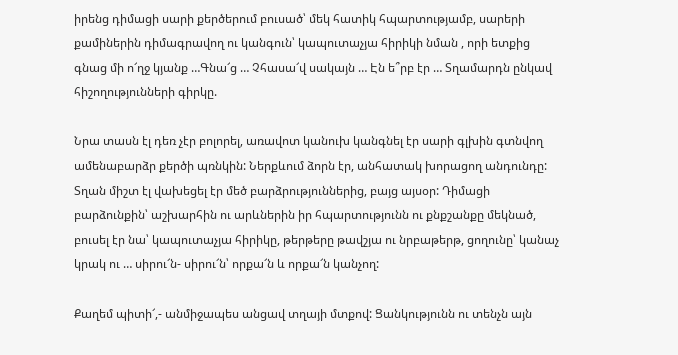իրենց դիմացի սարի քերծերում բուսած՝ մեկ հատիկ հպարտությամբ, սարերի քամիներին դիմագրավող ու կանգուն՝ կապուտաչյա հիրիկի նման , որի ետքից գնաց մի ո՜ղջ կյանք …Գնա՜ց … Չհասա՜վ սակայն … Էն ե՞րբ էր … Տղամարդն ընկավ հիշողությունների գիրկը.

Նրա տասն էլ դեռ չէր բոլորել, առավոտ կանուխ կանգնել էր սարի գլխին գտնվող ամենաբարձր քերծի պռնկին: Ներքևում ձորն էր, անհատակ խորացող անդունդը: Տղան միշտ էլ վախեցել էր մեծ բարձրություններից, բայց այսօր: Դիմացի բարձունքին՝ աշխարհին ու արևներին իր հպարտությունն ու քնքշանքը մեկնած, բուսել էր նա՝ կապուտաչյա հիրիկը, թերթերը թավշյա ու նրբաթերթ, ցողունը՝ կանաչ կրակ ու … սիրու՜ն- սիրու՜ն՝ որքա՜ն և որքա՜ն կանչող:

Քաղեմ պիտի՜,- անմիջապես անցավ տղայի մտքով: Ցանկությունն ու տենչն այն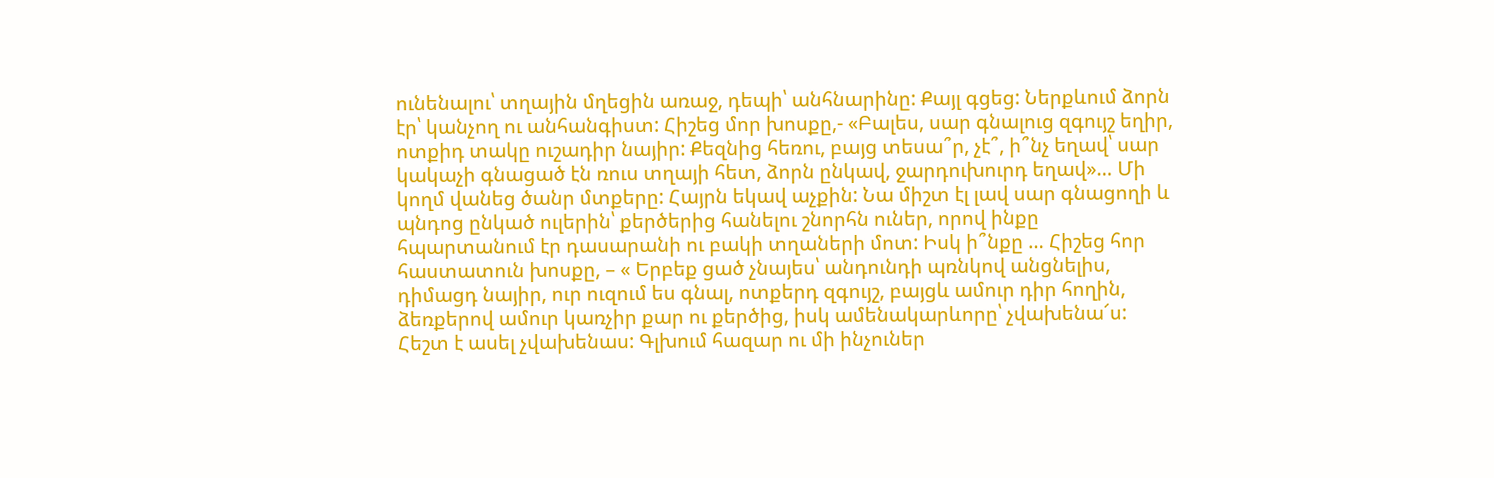ունենալու՝ տղային մղեցին առաջ, դեպի՝ անհնարինը: Քայլ գցեց: Ներքևում ձորն էր՝ կանչող ու անհանգիստ: Հիշեց մոր խոսքը,- «Բալես, սար գնալուց զգույշ եղիր, ոտքիդ տակը ուշադիր նայիր: Քեզնից հեռու, բայց տեսա՞ր, չէ՞, ի՞նչ եղավ՝ սար կակաչի գնացած էն ռուս տղայի հետ, ձորն ընկավ, ջարդուխուրդ եղավ»… Մի կողմ վանեց ծանր մտքերը: Հայրն եկավ աչքին: Նա միշտ էլ լավ սար գնացողի և պնդոց ընկած ուլերին՝ քերծերից հանելու շնորհն ուներ, որով ինքը հպարտանում էր դասարանի ու բակի տղաների մոտ: Իսկ ի՞նքը … Հիշեց հոր հաստատուն խոսքը, – « Երբեք ցած չնայես՝ անդունդի պռնկով անցնելիս, դիմացդ նայիր, ուր ուզում ես գնալ, ոտքերդ զգույշ, բայցև ամուր դիր հողին, ձեռքերով ամուր կառչիր քար ու քերծից, իսկ ամենակարևորը՝ չվախենա՜ս: Հեշտ է ասել չվախենաս: Գլխում հազար ու մի ինչուներ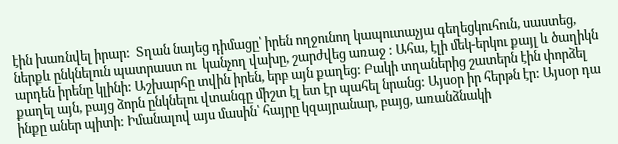էին խառնվել իրար:  Տղան նայեց դիմացը՝ իրեն ողջունող կապուտաչյա գեղեցկուհուն, սաստեց, ներքև ընկնելուն պատրաստ ու  կանչող վախը, շարժվեց առաջ : Ահա, էլի մեկ-երկու քայլ և ծաղիկն արդեն իրենը կլինի: Աշխարհը տվին իրեն, երբ այն քաղեց: Բակի տղաներից շատերն էին փորձել քաղել այն, բայց ձորն ընկնելու վտանգը միշտ էլ ետ էր պահել նրանց: Այսօր իր հերթն էր: Այսօր դա ինքը աներ պիտի: Իմանալով այս մասին՝ հայրը կզայրանար, բայց, առանձնակի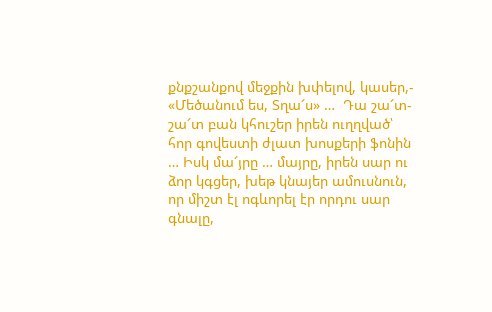քնքշանքով մեջքին խփելով, կասեր,- «Մեծանում ես, Տղա՜ս» …  Դա շա՜տ- շա՜տ բան կհուշեր իրեն ուղղված՝ հոր գովեստի ժլատ խոսքերի ֆոնին … Իսկ մա՜յրը … մայրը, իրեն սար ու ձոր կգցեր, խեթ կնայեր ամուսնուն, որ միշտ էլ ոգևորել էր որդու սար գնալը,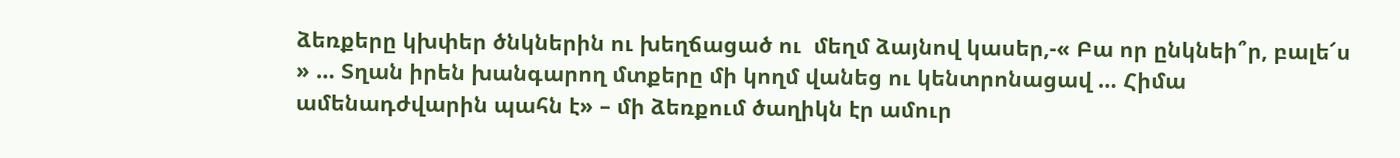ձեռքերը կխփեր ծնկներին ու խեղճացած ու  մեղմ ձայնով կասեր,-« Բա որ ընկնեի՞ր, բալե՜ս » … Տղան իրեն խանգարող մտքերը մի կողմ վանեց ու կենտրոնացավ … Հիմա ամենադժվարին պահն է» – մի ձեռքում ծաղիկն էր ամուր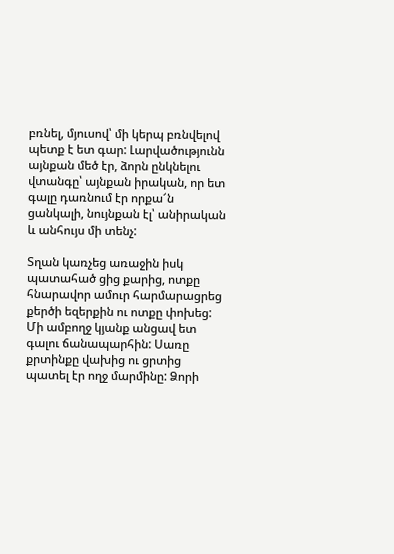բռնել, մյուսով՝ մի կերպ բռնվելով պետք է ետ գար: Լարվածությունն այնքան մեծ էր, ձորն ընկնելու վտանգը՝ այնքան իրական, որ ետ գալը դառնում էր որքա՜ն ցանկալի, նույնքան էլ՝ անիրական և անհույս մի տենչ:

Տղան կառչեց առաջին իսկ պատահած ցից քարից, ոտքը հնարավոր ամուր հարմարացրեց քերծի եզերքին ու ոտքը փոխեց: Մի ամբողջ կյանք անցավ ետ գալու ճանապարհին: Սառը քրտինքը վախից ու ցրտից պատել էր ողջ մարմինը: Ձորի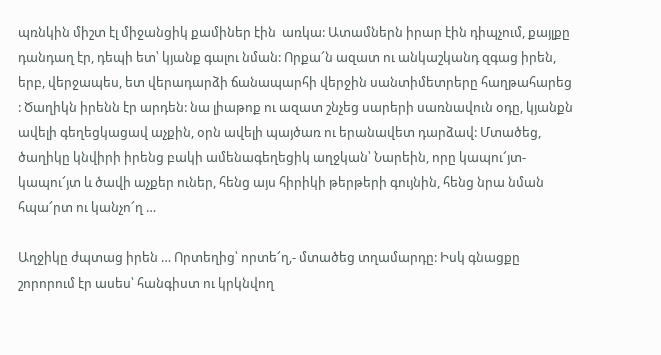պռնկին միշտ էլ միջանցիկ քամիներ էին  առկա: Ատամներն իրար էին դիպչում, քայլքը դանդաղ էր, դեպի ետ՝ կյանք գալու նման: Որքա՜ն ազատ ու անկաշկանդ զգաց իրեն, երբ, վերջապես, ետ վերադարձի ճանապարհի վերջին սանտիմետրերը հաղթահարեց : Ծաղիկն իրենն էր արդեն: նա լիաթոք ու ազատ շնչեց սարերի սառնավուն օդը, կյանքն ավելի գեղեցկացավ աչքին, օրն ավելի պայծառ ու երանավետ դարձավ: Մտածեց, ծաղիկը կնվիրի իրենց բակի ամենագեղեցիկ աղջկան՝ Նարեին, որը կապու՜յտ- կապու՜յտ և ծավի աչքեր ուներ, հենց այս հիրիկի թերթերի գույնին, հենց նրա նման հպա՜րտ ու կանչո՜ղ …

Աղջիկը ժպտաց իրեն … Որտեղից՝ որտե՜ղ,- մտածեց տղամարդը: Իսկ գնացքը շորորում էր ասես՝ հանգիստ ու կրկնվող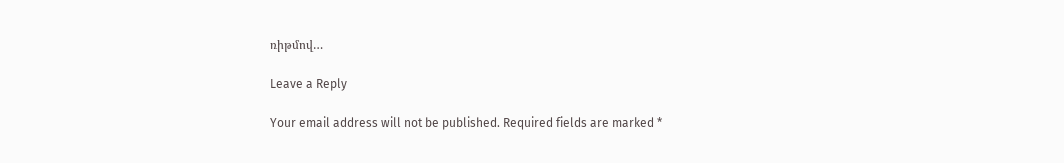ռիթմով…

Leave a Reply

Your email address will not be published. Required fields are marked *